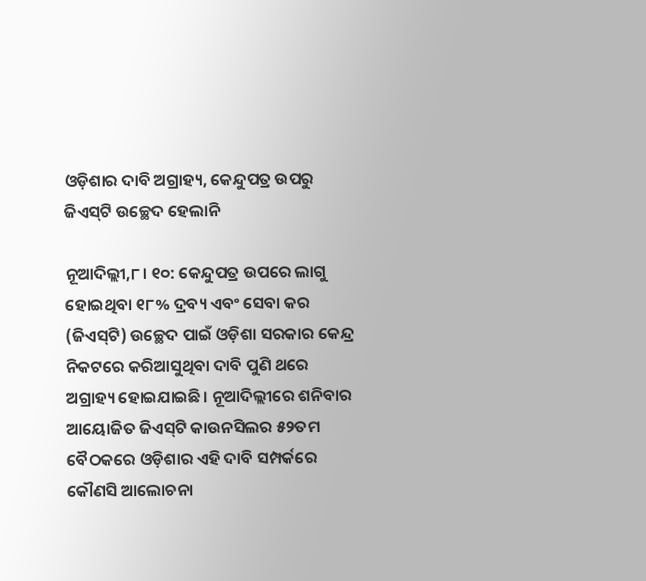ଓଡ଼ିଶାର ଦାବି ଅଗ୍ରାହ୍ୟ, କେନ୍ଦୁପତ୍ର ଉପରୁ ଜିଏସ୍‌ଟି ଉଚ୍ଛେଦ ହେଲାନି

ନୂଆଦିଲ୍ଲୀ,୮। ୧୦: କେନ୍ଦୁପତ୍ର ଉପରେ ଲାଗୁ ହୋଇଥିବା ୧୮% ଦ୍ରବ୍ୟ ଏବଂ ସେବା କର (ଜିଏସ୍‌ଟି) ଉଚ୍ଛେଦ ପାଇଁ ଓଡ଼ିଶା ସରକାର କେନ୍ଦ୍ର ନିକଟରେ କରିଆସୁଥିବା ଦାବି ପୁଣି ଥରେ ଅଗ୍ରାହ୍ୟ ହୋଇଯାଇଛି। ନୂଆଦିଲ୍ଲୀରେ ଶନିବାର ଆୟୋଜିତ ଜିଏସ୍‌ଟି କାଉନସିଲର ୫୨ତମ ବୈଠକରେ ଓଡ଼ିଶାର ଏହି ଦାବି ସମ୍ପର୍କରେ କୌଣସି ଆଲୋଚନା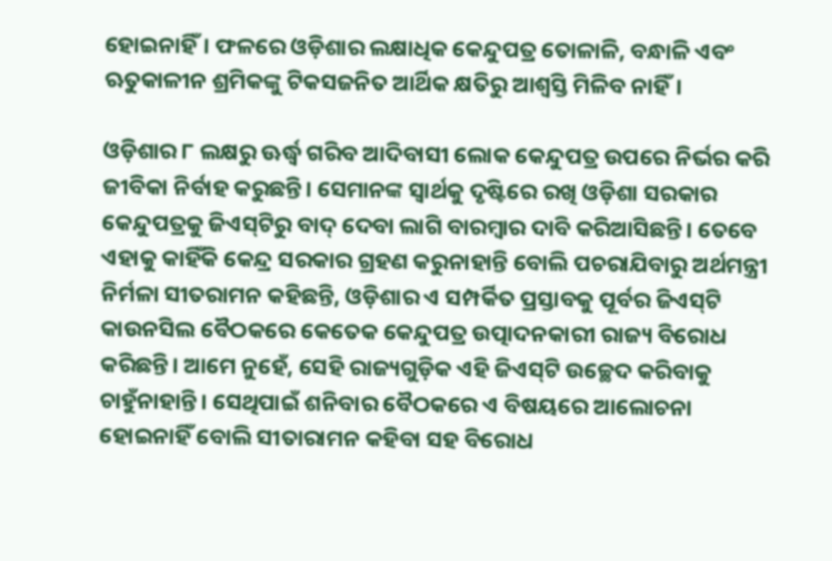ହୋଇନାହିଁ। ଫଳରେ ଓଡ଼ିଶାର ଲକ୍ଷାଧିକ କେନ୍ଦୁପତ୍ର ତୋଳାଳି, ବନ୍ଧାଳି ଏବଂ ଋତୁକାଳୀନ ଶ୍ରମିକଙ୍କୁ ଟିକସଜନିତ ଆର୍ଥିକ କ୍ଷତିରୁ ଆଶ୍ୱସ୍ତି ମିଳିବ ନାହିଁ।

ଓଡ଼ିଶାର ୮ ଲକ୍ଷରୁ ଊର୍ଦ୍ଧ୍ୱ ଗରିବ ଆଦିବାସୀ ଲୋକ କେନ୍ଦୁପତ୍ର ଉପରେ ନିର୍ଭର କରି ଜୀବିକା ନିର୍ବାହ କରୁଛନ୍ତି। ସେମାନଙ୍କ ସ୍ବାର୍ଥକୁ ଦୃଷ୍ଟିରେ ରଖି ଓଡ଼ିଶା ସରକାର କେନ୍ଦୁପତ୍ରକୁ ଜିଏସ୍‌ଟିରୁ ବାଦ୍‌ ଦେବା ଲାଗି ବାରମ୍ବାର ଦାବି କରିଆସିଛନ୍ତି। ତେବେ ଏହାକୁ କାହିଁକି କେନ୍ଦ୍ର ସରକାର ଗ୍ରହଣ କରୁନାହାନ୍ତି ବୋଲି ପଚରାଯିବାରୁ ଅର୍ଥମନ୍ତ୍ରୀ ନିର୍ମଳା ସୀତରାମନ କହିଛନ୍ତି, ଓଡ଼ିଶାର ଏ ସମ୍ପର୍କିତ ପ୍ରସ୍ତାବକୁ ପୂର୍ବର ଜିଏସ୍‌ଟି କାଉନସିଲ ବୈଠକରେ କେତେକ କେନ୍ଦୁପତ୍ର ଉତ୍ପାଦନକାରୀ ରାଜ୍ୟ ବିରୋଧ କରିଛନ୍ତି। ଆମେ ନୁହେଁ, ସେହି ରାଜ୍ୟଗୁଡ଼ିକ ଏହି ଜିଏସ୍‌ଟି ଉଚ୍ଛେଦ କରିବାକୁ ଚାହୁଁନାହାନ୍ତି। ସେଥିପାଇଁ ଶନିବାର ବୈଠକରେ ଏ ବିଷୟରେ ଆଲୋଚନା ହୋଇନାହିଁ ବୋଲି ସୀତାରାମନ କହିବା ସହ ବିରୋଧ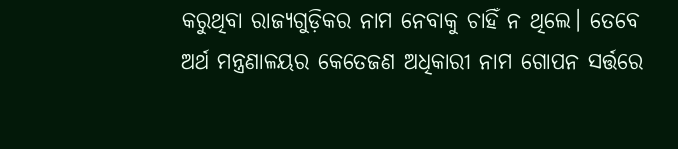କରୁଥିବା ରାଜ୍ୟଗୁଡ଼ିକର ନାମ ନେବାକୁ ଚାହିଁ ନ ଥିଲେ। ତେବେ ଅର୍ଥ ମନ୍ତ୍ରଣାଳୟର କେତେଜଣ ଅଧିକାରୀ ନାମ ଗୋପନ ସର୍ତ୍ତରେ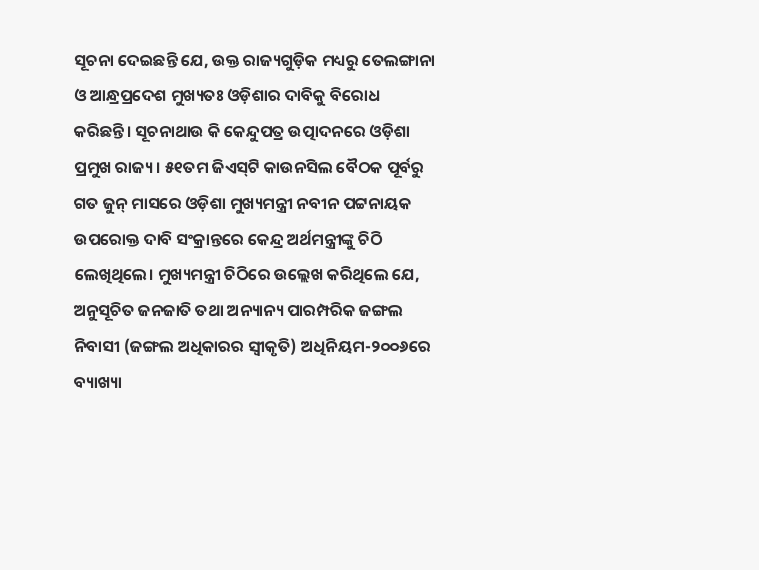ସୂଚନା ଦେଇଛନ୍ତି ଯେ, ଉକ୍ତ ରାଜ୍ୟଗୁଡ଼ିକ ମଧ୍ୟରୁ ତେଲଙ୍ଗାନା ଓ ଆନ୍ଧ୍ରପ୍ରଦେଶ ମୁଖ୍ୟତଃ ଓଡ଼ିଶାର ଦାବିକୁ ବିରୋଧ କରିଛନ୍ତି। ସୂଚନାଥାଉ କି କେନ୍ଦୁପତ୍ର ଉତ୍ପାଦନରେ ଓଡ଼ିଶା ପ୍ରମୁଖ ରାଜ୍ୟ। ୫୧ତମ ଜିଏସ୍‌ଟି କାଉନସିଲ ବୈଠକ ପୂର୍ବରୁ ଗତ ଜୁନ୍‌ ମାସରେ ଓଡ଼ିଶା ମୁଖ୍ୟମନ୍ତ୍ରୀ ନବୀନ ପଟ୍ଟନାୟକ ଉପରୋକ୍ତ ଦାବି ସଂକ୍ରାନ୍ତରେ କେନ୍ଦ୍ର ଅର୍ଥମନ୍ତ୍ରୀଙ୍କୁ ଚିଠି ଲେଖିଥିଲେ। ମୁଖ୍ୟମନ୍ତ୍ରୀ ଚିଠିରେ ଉଲ୍ଲେଖ କରିଥିଲେ ଯେ, ଅନୁସୂଚିତ ଜନଜାତି ତଥା ଅନ୍ୟାନ୍ୟ ପାରମ୍ପରିକ ଜଙ୍ଗଲ ନିବାସୀ (ଜଙ୍ଗଲ ଅଧିକାରର ସ୍ବୀକୃତି) ଅଧିନିୟମ-୨୦୦୬ରେ ବ୍ୟାଖ୍ୟା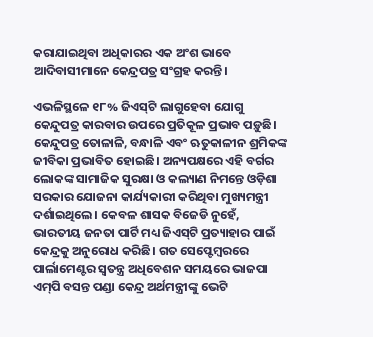କରାଯାଇଥିବା ଅଧିକାରର ଏକ ଅଂଶ ଭାବେ ଆଦିବାସୀମାନେ କେନ୍ଦ୍ରପତ୍ର ସଂଗ୍ରହ କରନ୍ତି।

ଏଭଳିସ୍ଥଳେ ୧୮% ଜିଏସ୍‌ଟି ଲାଗୁହେବା ଯୋଗୁ କେନ୍ଦୁପତ୍ର କାରବାର ଉପରେ ପ୍ରତିକୂଳ ପ୍ରଭାବ ପଡ଼ୁଛି। କେନ୍ଦୁପତ୍ର ତୋଳାଳି, ବନ୍ଧାଳି ଏବଂ ଋତୁକାଳୀନ ଶ୍ରମିକଙ୍କ ଜୀବିକା ପ୍ରଭାବିତ ହୋଇଛି। ଅନ୍ୟପକ୍ଷରେ ଏହି ବର୍ଗର ଲୋକଙ୍କ ସାମାଜିକ ସୁରକ୍ଷା ଓ କଲ୍ୟାଣ ନିମନ୍ତେ ଓଡ଼ିଶା ସରକାର ଯୋଜନା କାର୍ଯ୍ୟକାରୀ କରିଥିବା ମୁଖ୍ୟମନ୍ତ୍ରୀ ଦର୍ଶାଇଥିଲେ। କେବଳ ଶାସକ ବିଜେଡି ନୁହେଁ, ଭାରତୀୟ ଜନତା ପାର୍ଟି ମଧ୍ୟ ଜିଏସ୍‌ଟି ପ୍ରତ୍ୟାହାର ପାଇଁ କେନ୍ଦ୍ରକୁ ଅନୁରୋଧ କରିଛି। ଗତ ସେପ୍ଟେମ୍ବରରେ ପାର୍ଲାମେଣ୍ଟର ସ୍ବତନ୍ତ୍ର ଅଧିବେଶନ ସମୟରେ ଭାଜପା ଏମ୍‌ପି ବସନ୍ତ ପଣ୍ଡା କେନ୍ଦ୍ର ଅର୍ଥମନ୍ତ୍ରୀଙ୍କୁ ଭେଟି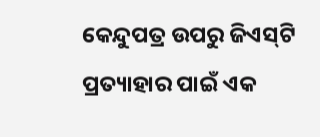କେନ୍ଦୁପତ୍ର ଉପରୁ ଜିଏସ୍‌ଟି ପ୍ରତ୍ୟାହାର ପାଇଁ ଏକ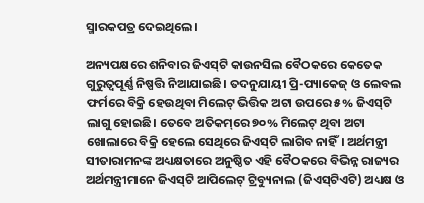ସ୍ମାରକପତ୍ର ଦେଇଥିଲେ।

ଅନ୍ୟପକ୍ଷରେ ଶନିବାର ଜିଏସ୍‌ଟି କାଉନସିଲ ବୈଠକରେ କେତେକ ଗୁରୁତ୍ୱପୂର୍ଣ୍ଣ ନିଷ୍ପତ୍ତି ନିଆଯାଇଛି। ତଦନୁଯାୟୀ ପ୍ରି-ପ୍ୟାକେଜ୍‌ ଓ ଲେବଲ ଫର୍ମରେ ବିକ୍ରି ହେଉଥିବା ମିଲେଟ୍‌ ଭିତ୍ତିକ ଅଟା ଉପରେ ୫% ଜିଏସ୍‌ଟି ଲାଗୁ ହୋଇଛି। ତେବେ ଅତିକମ୍‌ରେ ୭୦% ମିଲେଟ୍‌ ଥିବା ଅଟା ଖୋଲାରେ ବିକ୍ରି ହେଲେ ସେଥିରେ ଜିଏସ୍‌ଟି ଲାଗିବ ନାହିଁ। ଅର୍ଥମନ୍ତ୍ରୀ ସୀତାରାମନଙ୍କ ଅଧ୍ୟକ୍ଷତାରେ ଅନୁଷ୍ଠିତ ଏହି ବୈଠକରେ ବିଭିନ୍ନ ରାଜ୍ୟର ଅର୍ଥମନ୍ତ୍ରୀମାନେ ଜିଏସ୍‌ଟି ଆପିଲେଟ୍‌ ଟ୍ରିବ୍ୟୁନାଲ (ଜିଏସ୍‌ଟିଏଟି) ଅଧ୍ୟକ୍ଷ ଓ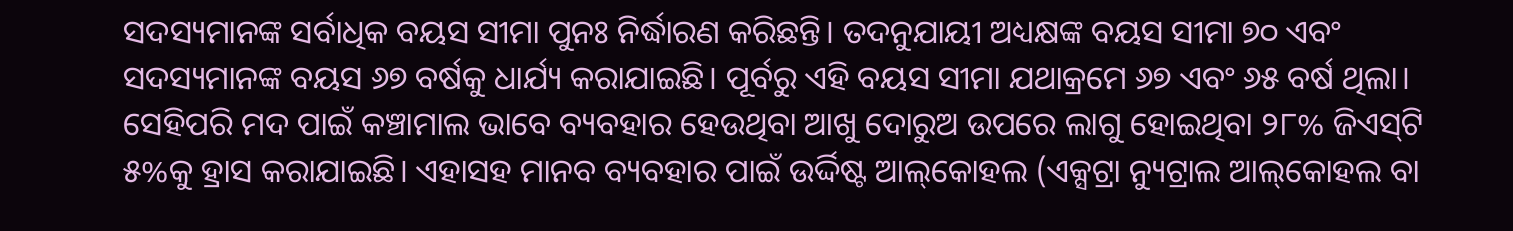ସଦସ୍ୟମାନଙ୍କ ସର୍ବାଧିକ ବୟସ ସୀମା ପୁନଃ ନିର୍ଦ୍ଧାରଣ କରିଛନ୍ତି। ତଦନୁଯାୟୀ ଅଧ୍ୟକ୍ଷଙ୍କ ବୟସ ସୀମା ୭୦ ଏବଂ ସଦସ୍ୟମାନଙ୍କ ବୟସ ୬୭ ବର୍ଷକୁ ଧାର୍ଯ୍ୟ କରାଯାଇଛି। ପୂର୍ବରୁ ଏହି ବୟସ ସୀମା ଯଥାକ୍ରମେ ୬୭ ଏବଂ ୬୫ ବର୍ଷ ଥିଲା। ସେହିପରି ମଦ ପାଇଁ କଞ୍ଚାମାଲ ଭାବେ ବ୍ୟବହାର ହେଉଥିବା ଆଖୁ ଦୋରୁଅ ଉପରେ ଲାଗୁ ହୋଇଥିବା ୨୮% ଜିଏସ୍‌ଟି ୫%କୁ ହ୍ରାସ କରାଯାଇଛି। ଏହାସହ ମାନବ ବ୍ୟବହାର ପାଇଁ ଉର୍ଦ୍ଦିଷ୍ଟ ଆଲ୍‌କୋହଲ (ଏକ୍ସଟ୍ରା ନ୍ୟୁଟ୍ରାଲ ଆଲ୍‌କୋହଲ ବା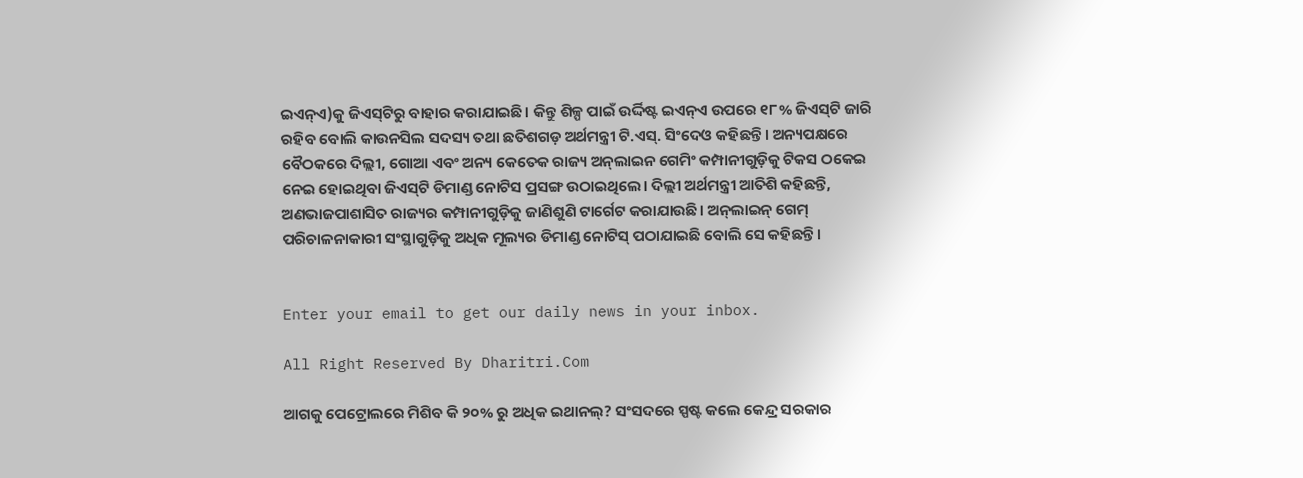ଇଏନ୍‌ଏ)କୁ ଜିଏସ୍‌ଟିରୁ ବାହାର କରାଯାଇଛି। କିନ୍ତୁ ଶିଳ୍ପ ପାଇଁ ଉର୍ଦ୍ଦିଷ୍ଟ ଇଏନ୍‌ଏ ଉପରେ ୧୮% ଜିଏସ୍‌ଟି ଜାରି ରହିବ ବୋଲି କାଉନସିଲ ସଦସ୍ୟ ତଥା ଛତିଶଗଡ଼ ଅର୍ଥମନ୍ତ୍ରୀ ଟି.ଏସ୍‌. ସିଂଦେଓ କହିଛନ୍ତି। ଅନ୍ୟପକ୍ଷରେ ବୈଠକରେ ଦିଲ୍ଲୀ, ଗୋଆ ଏବଂ ଅନ୍ୟ କେତେକ ରାଜ୍ୟ ଅନ୍‌ଲାଇନ ଗେମିଂ କମ୍ପାନୀଗୁଡ଼ିକୁ ଟିକସ ଠକେଇ ନେଇ ହୋଇଥିବା ଜିଏସ୍‌ଟି ଡିମାଣ୍ଡ ନୋଟିସ ପ୍ରସଙ୍ଗ ଉଠାଇଥିଲେ। ଦିଲ୍ଲୀ ଅର୍ଥମନ୍ତ୍ରୀ ଆତିଶି କହିଛନ୍ତି, ଅଣଭାଜପାଶାସିତ ରାଜ୍ୟର କମ୍ପାନୀଗୁଡ଼ିକୁ ଜାଣିଶୁଣି ଟାର୍ଗେଟ କରାଯାଉଛି। ଅନ୍‌ଲାଇନ୍‌ ଗେମ୍‌ ପରିଚାଳନାକାରୀ ସଂସ୍ଥାଗୁଡ଼ିକୁ ଅଧିକ ମୂଲ୍ୟର ଡିମାଣ୍ଡ ନୋଟିସ୍‌ ପଠାଯାଇଛି ବୋଲି ସେ କହିଛନ୍ତି।


Enter your email to get our daily news in your inbox.

All Right Reserved By Dharitri.Com

ଆଗକୁ ପେଟ୍ରୋଲରେ ମିଶିବ କି ୨୦% ରୁ ଅଧିକ ଇଥାନଲ୍? ସଂସଦରେ ସ୍ପଷ୍ଟ କଲେ କେନ୍ଦ୍ର ସରକାର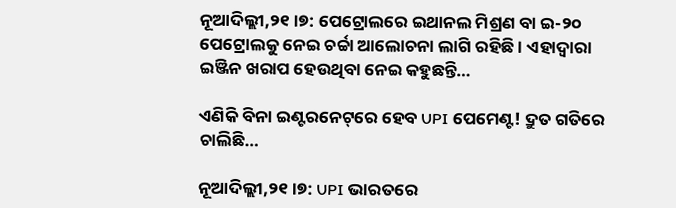ନୂଆଦିଲ୍ଲୀ,୨୧।୭: ପେଟ୍ରୋଲରେ ଇଥାନଲ ମିଶ୍ରଣ ବା ଇ-୨୦ ପେଟ୍ରୋଲକୁ ନେଇ ଚର୍ଚ୍ଚା ଆଲୋଚନା ଲାଗି ରହିଛି । ଏହାଦ୍ୱାରା ଇଞ୍ଜିନ ଖରାପ ହେଉଥିବା ନେଇ କହୁଛନ୍ତି…

ଏଣିକି ବିନା ଇଣ୍ଟରନେଟ୍‌ରେ ହେବ UPI ପେମେଣ୍ଟ! ଦ୍ରୁତ ଗତିରେ ଚାଲିଛି…

ନୂଆଦିଲ୍ଲୀ,୨୧।୭: UPI ଭାରତରେ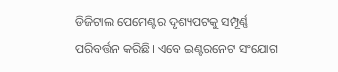ଡିଜିଟାଲ ପେମେଣ୍ଟର ଦୃଶ୍ୟପଟକୁ ସମ୍ପୂର୍ଣ୍ଣ ପରିବର୍ତ୍ତନ କରିଛି। ଏବେ ଇଣ୍ଟରନେଟ ସଂଯୋଗ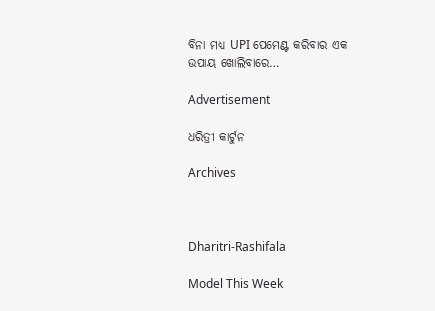ବିନା ମଧ୍ୟ UPI ପେମେଣ୍ଟ କରିବାର ଏକ ଉପାୟ ଖୋଲିବାରେ…

Advertisement

ଧରିତ୍ରୀ କାର୍ଟୁନ

Archives



Dharitri-Rashifala

Model This Week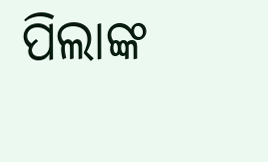ପିଲାଙ୍କ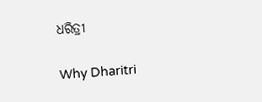ଧରିତ୍ରୀ

Why Dharitri